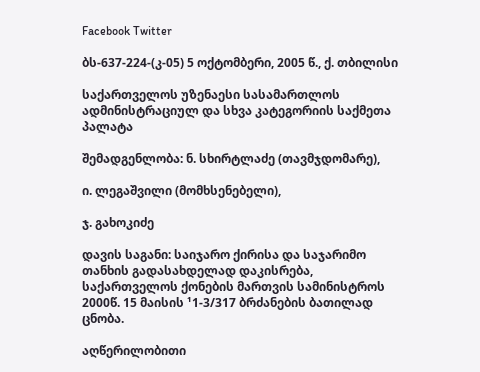Facebook Twitter

ბს-637-224-(კ-05) 5 ოქტომბერი, 2005 წ., ქ. თბილისი

საქართველოს უზენაესი სასამართლოს ადმინისტრაციულ და სხვა კატეგორიის საქმეთა პალატა

შემადგენლობა: ნ. სხირტლაძე (თავმჯდომარე),

ი. ლეგაშვილი (მომხსენებელი),

ჯ. გახოკიძე

დავის საგანი: საიჯარო ქირისა და საჯარიმო თანხის გადასახდელად დაკისრება, საქართველოს ქონების მართვის სამინისტროს 2000წ. 15 მაისის ¹1-3/317 ბრძანების ბათილად ცნობა.

აღწერილობითი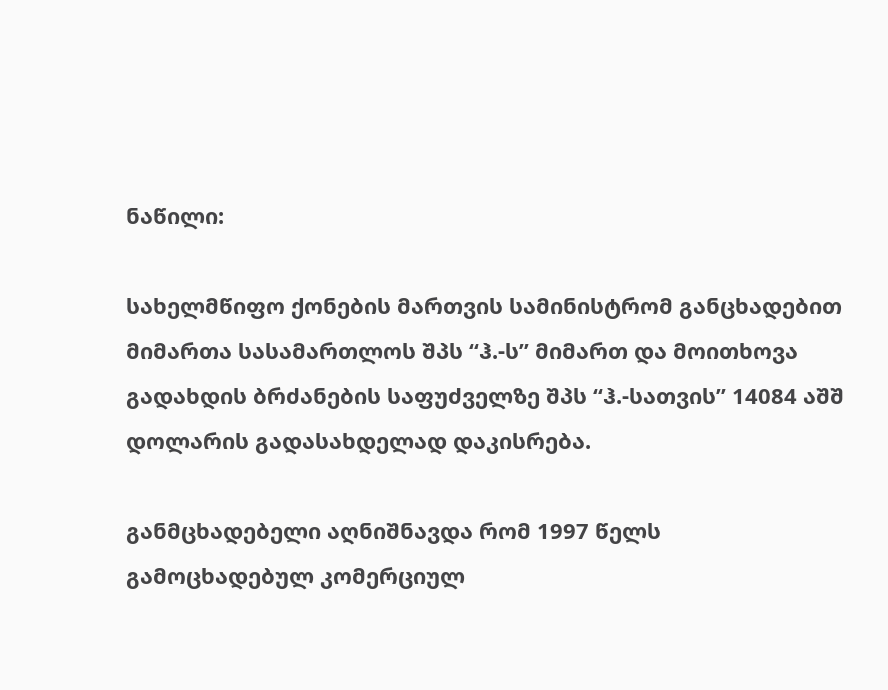ნაწილი:

სახელმწიფო ქონების მართვის სამინისტრომ განცხადებით მიმართა სასამართლოს შპს “ჰ.-ს” მიმართ და მოითხოვა გადახდის ბრძანების საფუძველზე შპს “ჰ.-სათვის” 14084 აშშ დოლარის გადასახდელად დაკისრება.

განმცხადებელი აღნიშნავდა რომ 1997 წელს გამოცხადებულ კომერციულ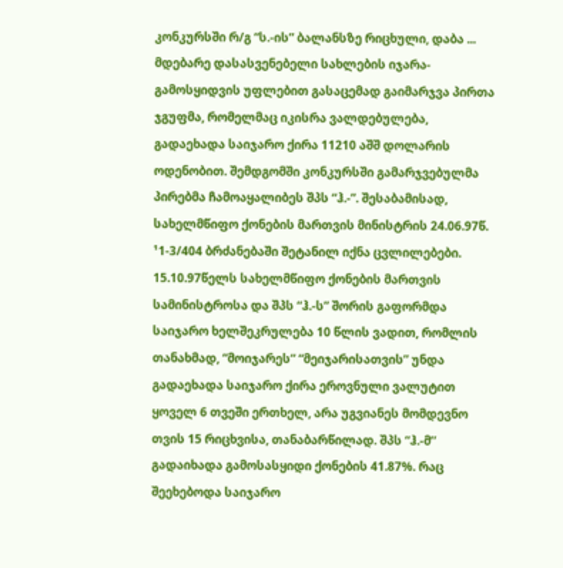კონკურსში რ/გ “ს.-ის” ბალანსზე რიცხული, დაბა ... მდებარე დასასვენებელი სახლების იჯარა-გამოსყიდვის უფლებით გასაცემად გაიმარჯვა პირთა ჯგუფმა, რომელმაც იკისრა ვალდებულება, გადაეხადა საიჯარო ქირა 11210 აშშ დოლარის ოდენობით. შემდგომში კონკურსში გამარჯვებულმა პირებმა ჩამოაყალიბეს შპს “ჰ.-”. შესაბამისად, სახელმწიფო ქონების მართვის მინისტრის 24.06.97წ. ¹1-3/404 ბრძანებაში შეტანილ იქნა ცვლილებები. 15.10.97წელს სახელმწიფო ქონების მართვის სამინისტროსა და შპს “ჰ.-ს” შორის გაფორმდა საიჯარო ხელშეკრულება 10 წლის ვადით, რომლის თანახმად, “მოიჯარეს” “მეიჯარისათვის” უნდა გადაეხადა საიჯარო ქირა ეროვნული ვალუტით ყოველ 6 თვეში ერთხელ, არა უგვიანეს მომდევნო თვის 15 რიცხვისა, თანაბარწილად. შპს “ჰ.-მ’’ გადაიხადა გამოსასყიდი ქონების 41.87%. რაც შეეხებოდა საიჯარო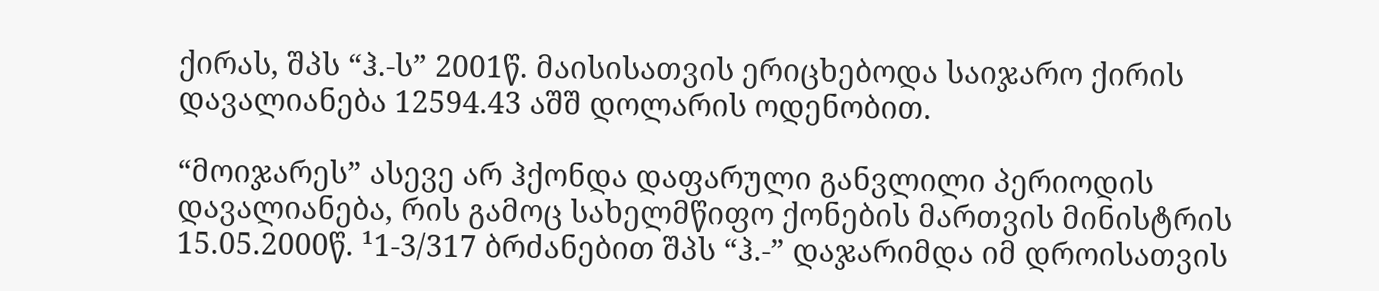ქირას, შპს “ჰ.-ს” 2001წ. მაისისათვის ერიცხებოდა საიჯარო ქირის დავალიანება 12594.43 აშშ დოლარის ოდენობით.

“მოიჯარეს” ასევე არ ჰქონდა დაფარული განვლილი პერიოდის დავალიანება, რის გამოც სახელმწიფო ქონების მართვის მინისტრის 15.05.2000წ. ¹1-3/317 ბრძანებით შპს “ჰ.-” დაჯარიმდა იმ დროისათვის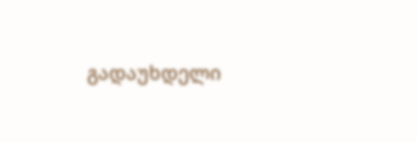გადაუხდელი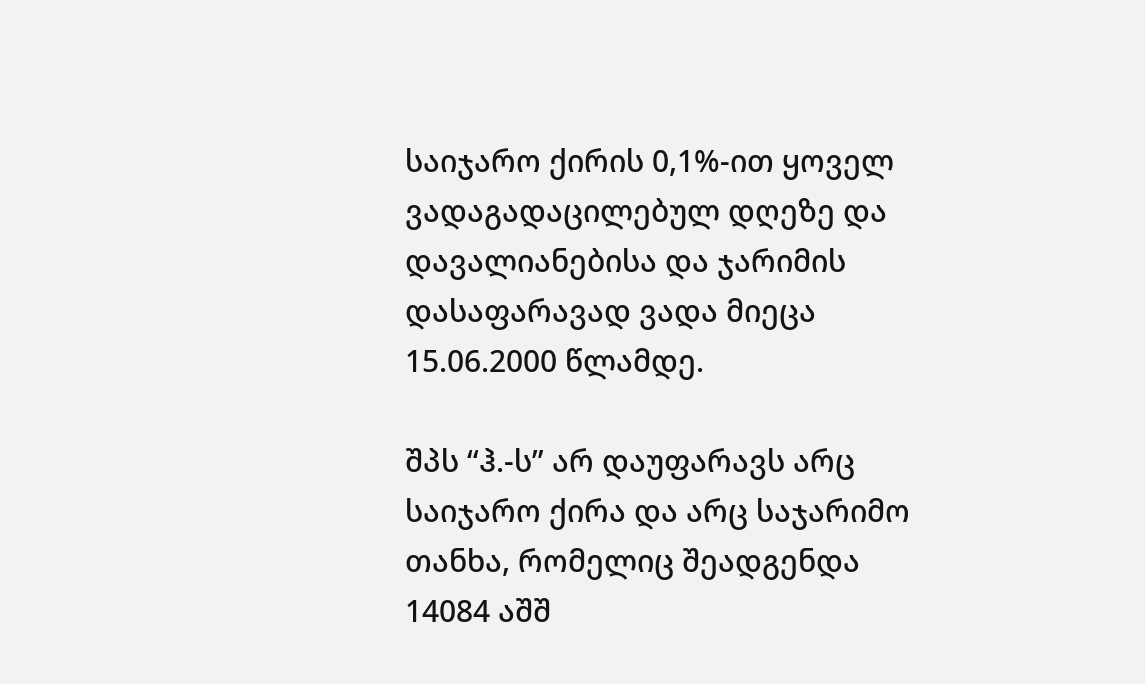საიჯარო ქირის 0,1%-ით ყოველ ვადაგადაცილებულ დღეზე და დავალიანებისა და ჯარიმის დასაფარავად ვადა მიეცა 15.06.2000 წლამდე.

შპს “ჰ.-ს” არ დაუფარავს არც საიჯარო ქირა და არც საჯარიმო თანხა, რომელიც შეადგენდა 14084 აშშ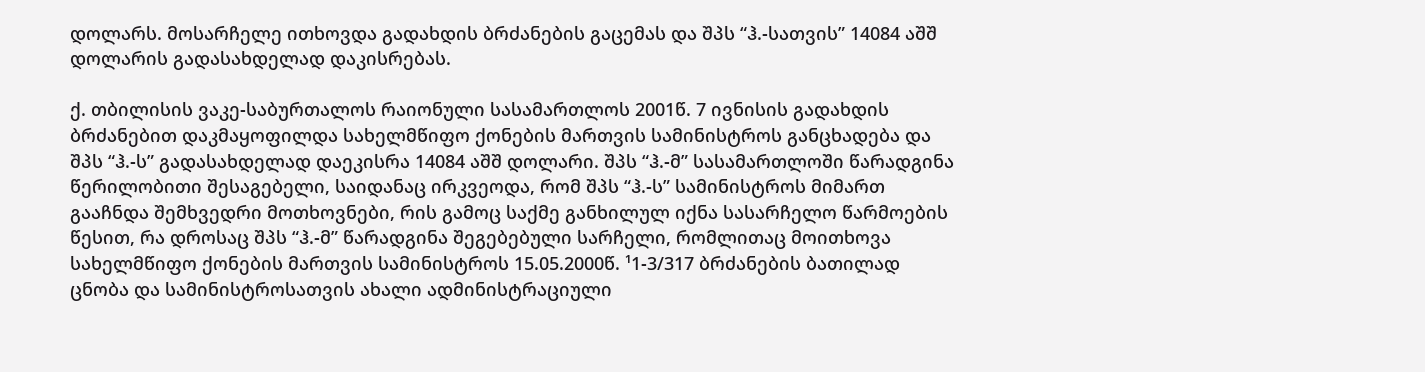დოლარს. მოსარჩელე ითხოვდა გადახდის ბრძანების გაცემას და შპს “ჰ.-სათვის” 14084 აშშ დოლარის გადასახდელად დაკისრებას.

ქ. თბილისის ვაკე-საბურთალოს რაიონული სასამართლოს 2001წ. 7 ივნისის გადახდის ბრძანებით დაკმაყოფილდა სახელმწიფო ქონების მართვის სამინისტროს განცხადება და შპს “ჰ.-ს” გადასახდელად დაეკისრა 14084 აშშ დოლარი. შპს “ჰ.-მ” სასამართლოში წარადგინა წერილობითი შესაგებელი, საიდანაც ირკვეოდა, რომ შპს “ჰ.-ს” სამინისტროს მიმართ გააჩნდა შემხვედრი მოთხოვნები, რის გამოც საქმე განხილულ იქნა სასარჩელო წარმოების წესით, რა დროსაც შპს “ჰ.-მ” წარადგინა შეგებებული სარჩელი, რომლითაც მოითხოვა სახელმწიფო ქონების მართვის სამინისტროს 15.05.2000წ. ¹1-3/317 ბრძანების ბათილად ცნობა და სამინისტროსათვის ახალი ადმინისტრაციული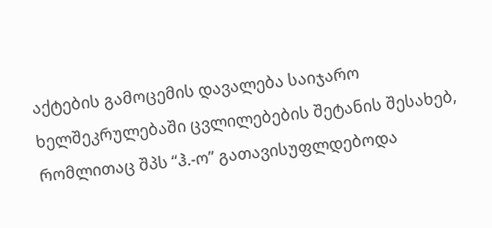აქტების გამოცემის დავალება საიჯარო ხელშეკრულებაში ცვლილებების შეტანის შესახებ, რომლითაც შპს “ჰ.-ო” გათავისუფლდებოდა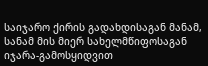საიჯარო ქირის გადახდისაგან მანამ, სანამ მის მიერ სახელმწიფოსაგან იჯარა-გამოსყიდვით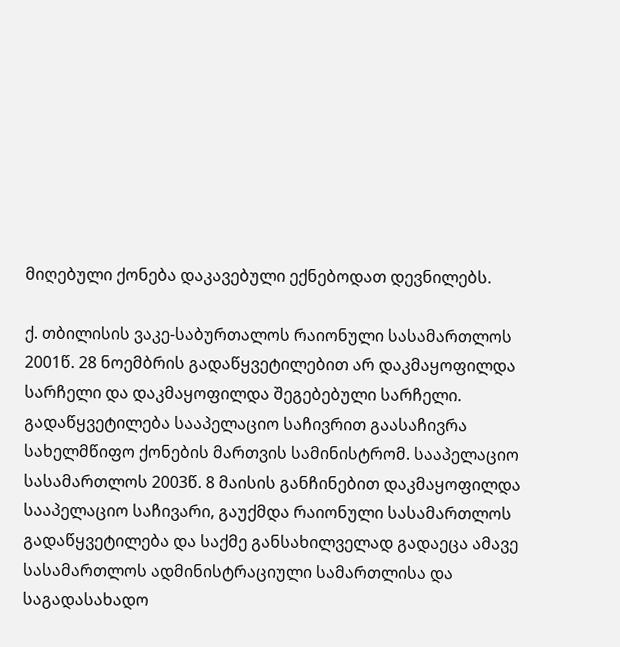მიღებული ქონება დაკავებული ექნებოდათ დევნილებს.

ქ. თბილისის ვაკე-საბურთალოს რაიონული სასამართლოს 2001წ. 28 ნოემბრის გადაწყვეტილებით არ დაკმაყოფილდა სარჩელი და დაკმაყოფილდა შეგებებული სარჩელი. გადაწყვეტილება სააპელაციო საჩივრით გაასაჩივრა სახელმწიფო ქონების მართვის სამინისტრომ. სააპელაციო სასამართლოს 2003წ. 8 მაისის განჩინებით დაკმაყოფილდა სააპელაციო საჩივარი, გაუქმდა რაიონული სასამართლოს გადაწყვეტილება და საქმე განსახილველად გადაეცა ამავე სასამართლოს ადმინისტრაციული სამართლისა და საგადასახადო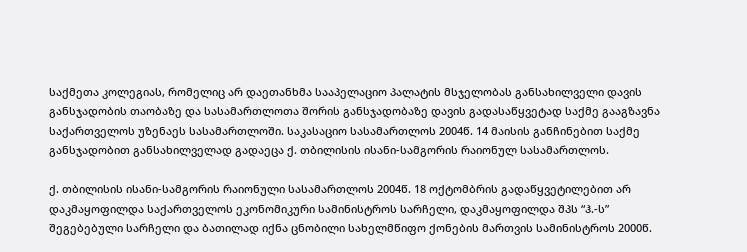საქმეთა კოლეგიას, რომელიც არ დაეთანხმა სააპელაციო პალატის მსჯელობას განსახილველი დავის განსჯადობის თაობაზე და სასამართლოთა შორის განსჯადობაზე დავის გადასაწყვეტად საქმე გააგზავნა საქართველოს უზენაეს სასამართლოში. საკასაციო სასამართლოს 2004წ. 14 მაისის განჩინებით საქმე განსჯადობით განსახილველად გადაეცა ქ. თბილისის ისანი-სამგორის რაიონულ სასამართლოს.

ქ. თბილისის ისანი-სამგორის რაიონული სასამართლოს 2004წ. 18 ოქტომბრის გადაწყვეტილებით არ დაკმაყოფილდა საქართველოს ეკონომიკური სამინისტროს სარჩელი, დაკმაყოფილდა შპს “ჰ.-ს” შეგებებული სარჩელი და ბათილად იქნა ცნობილი სახელმწიფო ქონების მართვის სამინისტროს 2000წ.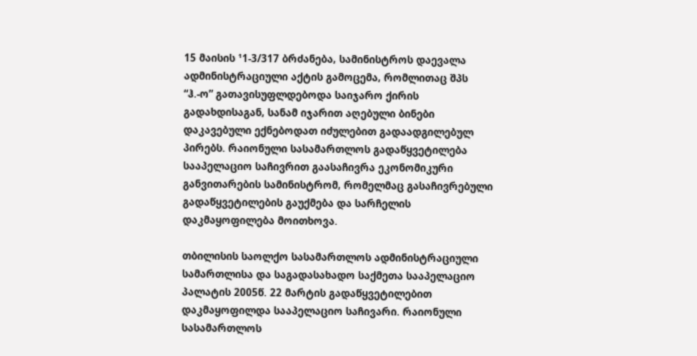15 მაისის ¹1-3/317 ბრძანება, სამინისტროს დაევალა ადმინისტრაციული აქტის გამოცემა, რომლითაც შპს “ჰ.-ო” გათავისუფლდებოდა საიჯარო ქირის გადახდისაგან, სანამ იჯარით აღებული ბინები დაკავებული ექნებოდათ იძულებით გადაადგილებულ პირებს. რაიონული სასამართლოს გადაწყვეტილება სააპელაციო საჩივრით გაასაჩივრა ეკონომიკური განვითარების სამინისტრომ, რომელმაც გასაჩივრებული გადაწყვეტილების გაუქმება და სარჩელის დაკმაყოფილება მოითხოვა.

თბილისის საოლქო სასამართლოს ადმინისტრაციული სამართლისა და საგადასახადო საქმეთა სააპელაციო პალატის 2005წ. 22 მარტის გადაწყვეტილებით დაკმაყოფილდა სააპელაციო საჩივარი. რაიონული სასამართლოს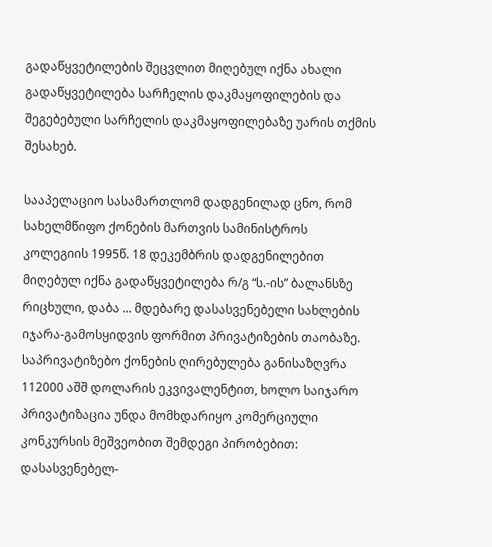გადაწყვეტილების შეცვლით მიღებულ იქნა ახალი გადაწყვეტილება სარჩელის დაკმაყოფილების და შეგებებული სარჩელის დაკმაყოფილებაზე უარის თქმის შესახებ.

სააპელაციო სასამართლომ დადგენილად ცნო, რომ სახელმწიფო ქონების მართვის სამინისტროს კოლეგიის 1995წ. 18 დეკემბრის დადგენილებით მიღებულ იქნა გადაწყვეტილება რ/გ “ს.-ის” ბალანსზე რიცხული, დაბა ... მდებარე დასასვენებელი სახლების იჯარა-გამოსყიდვის ფორმით პრივატიზების თაობაზე. საპრივატიზებო ქონების ღირებულება განისაზღვრა 112000 აშშ დოლარის ეკვივალენტით, ხოლო საიჯარო პრივატიზაცია უნდა მომხდარიყო კომერციული კონკურსის მეშვეობით შემდეგი პირობებით: დასასვენებელ-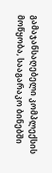გამაჯანსაღებელი კომპლექსის მოწყობა, სააგარაკო ბინებში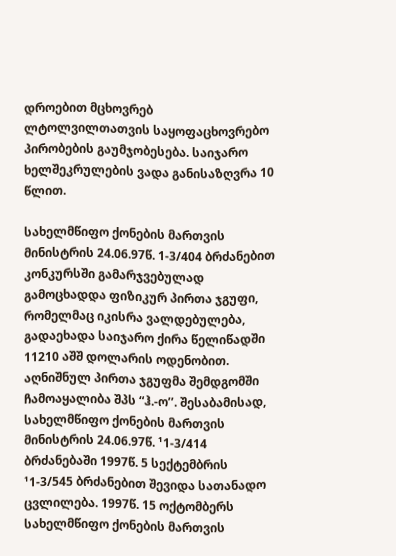დროებით მცხოვრებ ლტოლვილთათვის საყოფაცხოვრებო პირობების გაუმჯობესება. საიჯარო ხელშეკრულების ვადა განისაზღვრა 10 წლით.

სახელმწიფო ქონების მართვის მინისტრის 24.06.97წ. 1-3/404 ბრძანებით კონკურსში გამარჯვებულად გამოცხადდა ფიზიკურ პირთა ჯგუფი, რომელმაც იკისრა ვალდებულება, გადაეხადა საიჯარო ქირა წელიწადში 11210 აშშ დოლარის ოდენობით. აღნიშნულ პირთა ჯგუფმა შემდგომში ჩამოაყალიბა შპს “ჰ.-ო’’. შესაბამისად, სახელმწიფო ქონების მართვის მინისტრის 24.06.97წ. ¹1-3/414 ბრძანებაში 1997წ. 5 სექტემბრის ¹1-3/545 ბრძანებით შევიდა სათანადო ცვლილება. 1997წ. 15 ოქტომბერს სახელმწიფო ქონების მართვის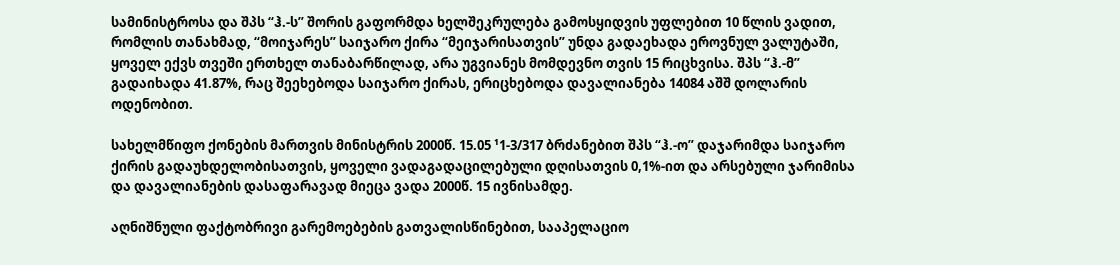სამინისტროსა და შპს “ჰ.-ს” შორის გაფორმდა ხელშეკრულება გამოსყიდვის უფლებით 10 წლის ვადით, რომლის თანახმად, “მოიჯარეს” საიჯარო ქირა “მეიჯარისათვის” უნდა გადაეხადა ეროვნულ ვალუტაში, ყოველ ექვს თვეში ერთხელ თანაბარწილად, არა უგვიანეს მომდევნო თვის 15 რიცხვისა. შპს “ჰ.-მ” გადაიხადა 41.87%, რაც შეეხებოდა საიჯარო ქირას, ერიცხებოდა დავალიანება 14084 აშშ დოლარის ოდენობით.

სახელმწიფო ქონების მართვის მინისტრის 2000წ. 15.05 ¹1-3/317 ბრძანებით შპს “ჰ.-ო” დაჯარიმდა საიჯარო ქირის გადაუხდელობისათვის, ყოველი ვადაგადაცილებული დღისათვის 0,1%-ით და არსებული ჯარიმისა და დავალიანების დასაფარავად მიეცა ვადა 2000წ. 15 ივნისამდე.

აღნიშნული ფაქტობრივი გარემოებების გათვალისწინებით, სააპელაციო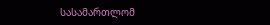სასამართლომ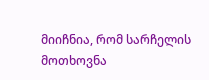მიიჩნია, რომ სარჩელის მოთხოვნა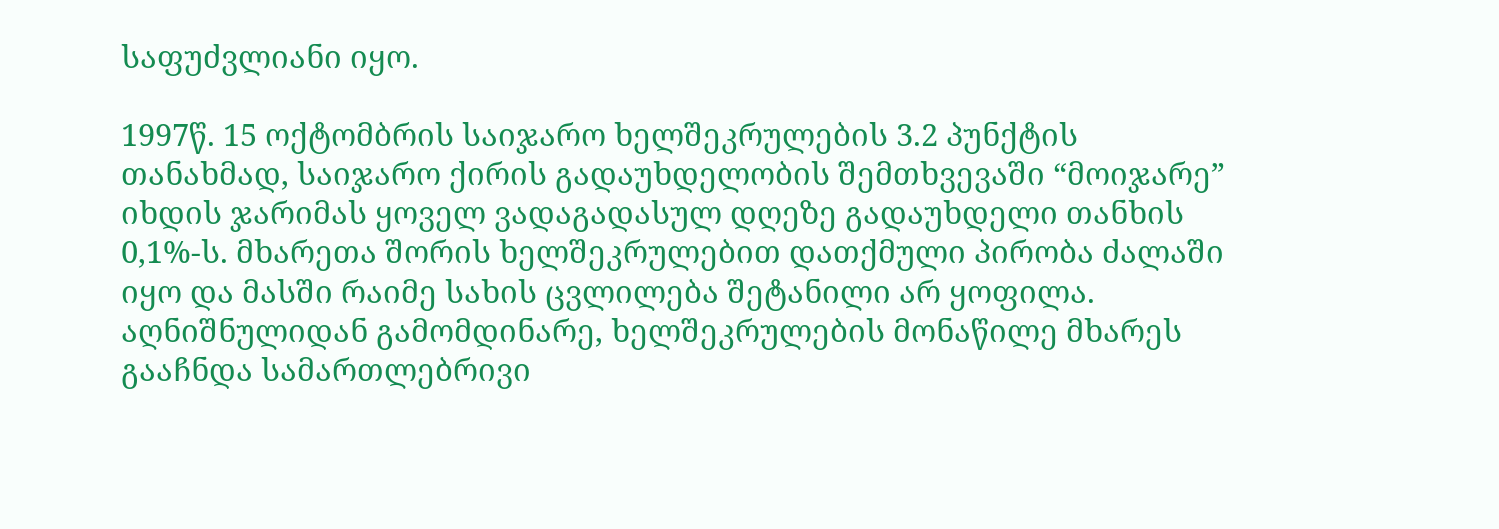საფუძვლიანი იყო.

1997წ. 15 ოქტომბრის საიჯარო ხელშეკრულების 3.2 პუნქტის თანახმად, საიჯარო ქირის გადაუხდელობის შემთხვევაში “მოიჯარე” იხდის ჯარიმას ყოველ ვადაგადასულ დღეზე გადაუხდელი თანხის 0,1%-ს. მხარეთა შორის ხელშეკრულებით დათქმული პირობა ძალაში იყო და მასში რაიმე სახის ცვლილება შეტანილი არ ყოფილა. აღნიშნულიდან გამომდინარე, ხელშეკრულების მონაწილე მხარეს გააჩნდა სამართლებრივი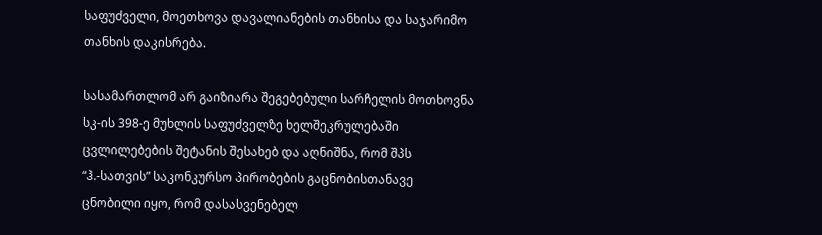საფუძველი, მოეთხოვა დავალიანების თანხისა და საჯარიმო თანხის დაკისრება.

სასამართლომ არ გაიზიარა შეგებებული სარჩელის მოთხოვნა სკ-ის 398-ე მუხლის საფუძველზე ხელშეკრულებაში ცვლილებების შეტანის შესახებ და აღნიშნა, რომ შპს “ჰ.-სათვის” საკონკურსო პირობების გაცნობისთანავე ცნობილი იყო, რომ დასასვენებელ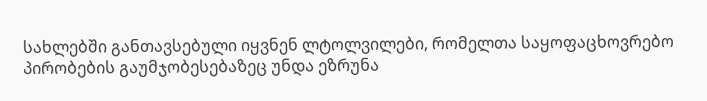სახლებში განთავსებული იყვნენ ლტოლვილები, რომელთა საყოფაცხოვრებო პირობების გაუმჯობესებაზეც უნდა ეზრუნა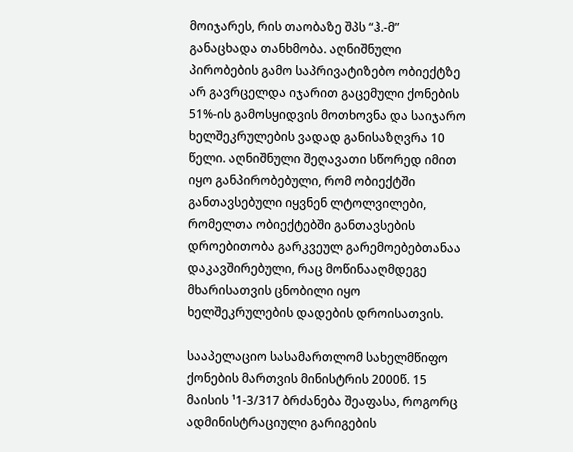მოიჯარეს, რის თაობაზე შპს “ჰ.-მ” განაცხადა თანხმობა. აღნიშნული პირობების გამო საპრივატიზებო ობიექტზე არ გავრცელდა იჯარით გაცემული ქონების 51%-ის გამოსყიდვის მოთხოვნა და საიჯარო ხელშეკრულების ვადად განისაზღვრა 10 წელი. აღნიშნული შეღავათი სწორედ იმით იყო განპირობებული, რომ ობიექტში განთავსებული იყვნენ ლტოლვილები, რომელთა ობიექტებში განთავსების დროებითობა გარკვეულ გარემოებებთანაა დაკავშირებული, რაც მოწინააღმდეგე მხარისათვის ცნობილი იყო ხელშეკრულების დადების დროისათვის.

სააპელაციო სასამართლომ სახელმწიფო ქონების მართვის მინისტრის 2000წ. 15 მაისის ¹1-3/317 ბრძანება შეაფასა, როგორც ადმინისტრაციული გარიგების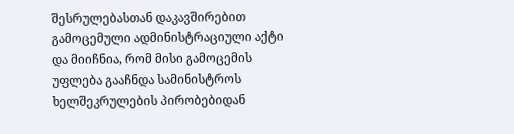შესრულებასთან დაკავშირებით გამოცემული ადმინისტრაციული აქტი და მიიჩნია, რომ მისი გამოცემის უფლება გააჩნდა სამინისტროს ხელშეკრულების პირობებიდან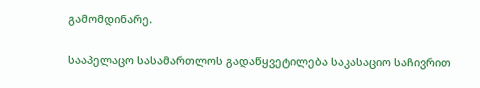გამომდინარე.

სააპელაცო სასამართლოს გადაწყვეტილება საკასაციო საჩივრით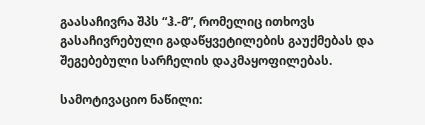გაასაჩივრა შპს “ჰ.-მ”, რომელიც ითხოვს გასაჩივრებული გადაწყვეტილების გაუქმებას და შეგებებული სარჩელის დაკმაყოფილებას.

სამოტივაციო ნაწილი: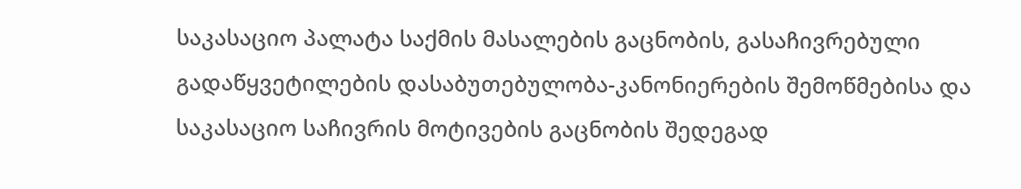საკასაციო პალატა საქმის მასალების გაცნობის, გასაჩივრებული გადაწყვეტილების დასაბუთებულობა-კანონიერების შემოწმებისა და საკასაციო საჩივრის მოტივების გაცნობის შედეგად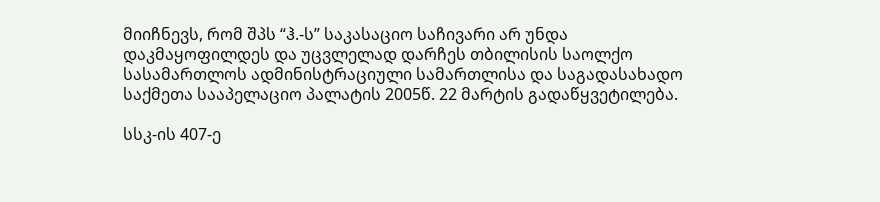მიიჩნევს, რომ შპს “ჰ.-ს” საკასაციო საჩივარი არ უნდა დაკმაყოფილდეს და უცვლელად დარჩეს თბილისის საოლქო სასამართლოს ადმინისტრაციული სამართლისა და საგადასახადო საქმეთა სააპელაციო პალატის 2005წ. 22 მარტის გადაწყვეტილება.

სსკ-ის 407-ე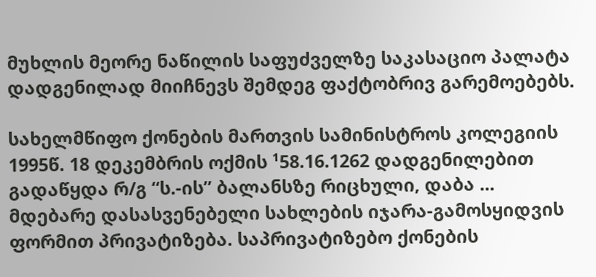მუხლის მეორე ნაწილის საფუძველზე საკასაციო პალატა დადგენილად მიიჩნევს შემდეგ ფაქტობრივ გარემოებებს.

სახელმწიფო ქონების მართვის სამინისტროს კოლეგიის 1995წ. 18 დეკემბრის ოქმის ¹58.16.1262 დადგენილებით გადაწყდა რ/გ “ს.-ის” ბალანსზე რიცხული, დაბა ... მდებარე დასასვენებელი სახლების იჯარა-გამოსყიდვის ფორმით პრივატიზება. საპრივატიზებო ქონების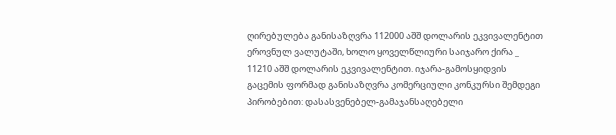ღირებულება განისაზღვრა 112000 აშშ დოლარის ეკვივალენტით ეროვნულ ვალუტაში, ხოლო ყოველწლიური საიჯარო ქირა _ 11210 აშშ დოლარის ეკვივალენტით. იჯარა-გამოსყიდვის გაცემის ფორმად განისაზღვრა კომერციული კონკურსი შემდეგი პირობებით: დასასვენებელ-გამაჯანსაღებელი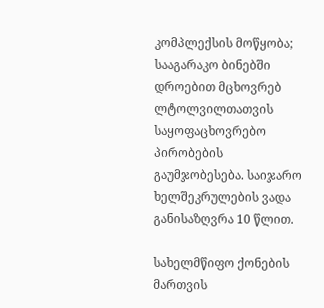კომპლექსის მოწყობა; სააგარაკო ბინებში დროებით მცხოვრებ ლტოლვილთათვის საყოფაცხოვრებო პირობების გაუმჯობესება. საიჯარო ხელშეკრულების ვადა განისაზღვრა 10 წლით.

სახელმწიფო ქონების მართვის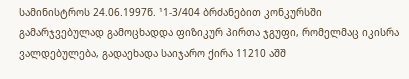სამინისტროს 24.06.1997წ. ¹1-3/404 ბრძანებით კონკურსში გამარჯვებულად გამოცხადდა ფიზიკურ პირთა ჯგუფი, რომელმაც იკისრა ვალდებულება, გადაეხადა საიჯარო ქირა 11210 აშშ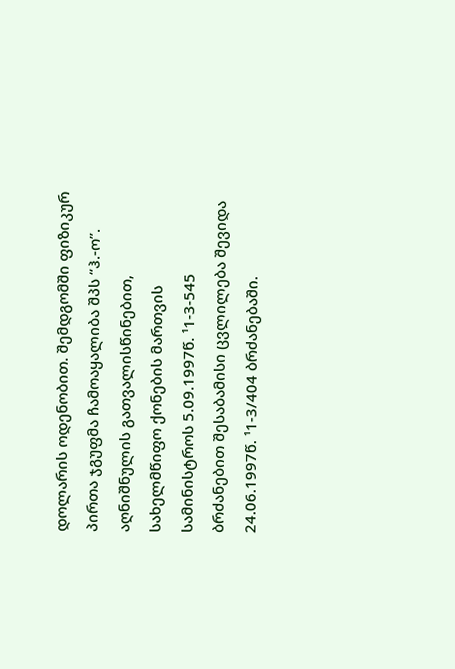დოლარის ოდენობით. შემდგომში ფიზიკურ პირთა ჯგუფმა ჩამოაყალიბა შპს “ჰ.-ო”. აღნიშნულის გათვალისწინებით, სახელმწიფო ქონების მართვის სამინისტროს 5.09.1997წ. ¹1-3-545 ბრძანებით შესაბამისი ცვლილება შევიდა 24.06.1997წ. ¹1-3/404 ბრძანებაში.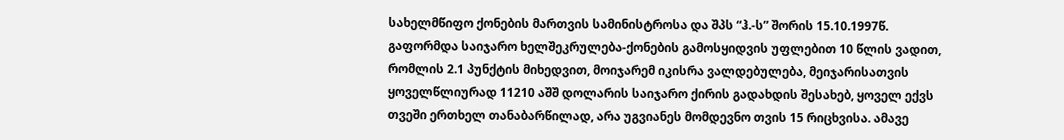სახელმწიფო ქონების მართვის სამინისტროსა და შპს “ჰ.-ს” შორის 15.10.1997წ. გაფორმდა საიჯარო ხელშეკრულება-ქონების გამოსყიდვის უფლებით 10 წლის ვადით, რომლის 2.1 პუნქტის მიხედვით, მოიჯარემ იკისრა ვალდებულება, მეიჯარისათვის ყოველწლიურად 11210 აშშ დოლარის საიჯარო ქირის გადახდის შესახებ, ყოველ ექვს თვეში ერთხელ თანაბარწილად, არა უგვიანეს მომდევნო თვის 15 რიცხვისა. ამავე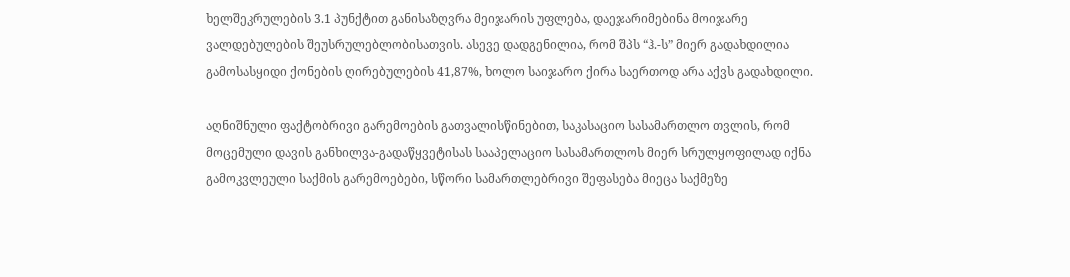ხელშეკრულების 3.1 პუნქტით განისაზღვრა მეიჯარის უფლება, დაეჯარიმებინა მოიჯარე ვალდებულების შეუსრულებლობისათვის. ასევე დადგენილია, რომ შპს “ჰ.-ს” მიერ გადახდილია გამოსასყიდი ქონების ღირებულების 41,87%, ხოლო საიჯარო ქირა საერთოდ არა აქვს გადახდილი.

აღნიშნული ფაქტობრივი გარემოების გათვალისწინებით, საკასაციო სასამართლო თვლის, რომ მოცემული დავის განხილვა-გადაწყვეტისას სააპელაციო სასამართლოს მიერ სრულყოფილად იქნა გამოკვლეული საქმის გარემოებები, სწორი სამართლებრივი შეფასება მიეცა საქმეზე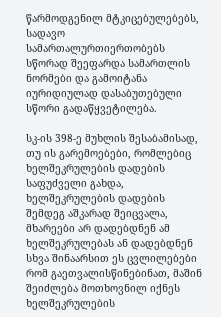წარმოდგენილ მტკიცებულებებს, სადავო სამართალურთიერთობებს სწორად შეეფარდა სამართლის ნორმები და გამოიტანა იურიდიულად დასაბუთებული სწორი გადაწყვეტილება.

სკ-ის 398-ე მუხლის შესაბამისად, თუ ის გარემოებები, რომლებიც ხელშეკრულების დადების საფუძველი გახდა, ხელშეკრულების დადების შემდეგ აშკარად შეიცვალა, მხარეები არ დადებდნენ ამ ხელშეკრულებას ან დადებდნენ სხვა შინაარსით ეს ცვლილებები რომ გაეთვალისწინებინათ, მაშინ შეიძლება მოთხოვნილ იქნეს ხელშეკრულების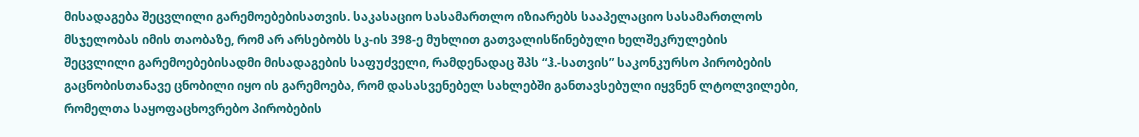მისადაგება შეცვლილი გარემოებებისათვის. საკასაციო სასამართლო იზიარებს სააპელაციო სასამართლოს მსჯელობას იმის თაობაზე, რომ არ არსებობს სკ-ის 398-ე მუხლით გათვალისწინებული ხელშეკრულების შეცვლილი გარემოებებისადმი მისადაგების საფუძველი, რამდენადაც შპს “ჰ.-სათვის” საკონკურსო პირობების გაცნობისთანავე ცნობილი იყო ის გარემოება, რომ დასასვენებელ სახლებში განთავსებული იყვნენ ლტოლვილები, რომელთა საყოფაცხოვრებო პირობების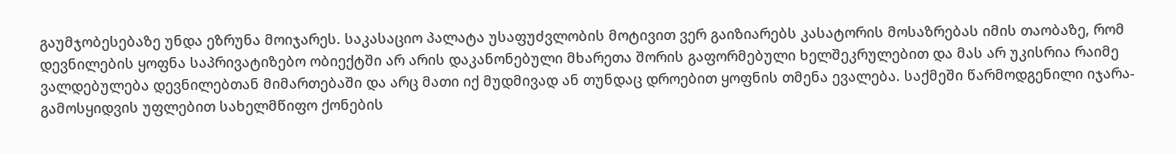გაუმჯობესებაზე უნდა ეზრუნა მოიჯარეს. საკასაციო პალატა უსაფუძვლობის მოტივით ვერ გაიზიარებს კასატორის მოსაზრებას იმის თაობაზე, რომ დევნილების ყოფნა საპრივატიზებო ობიექტში არ არის დაკანონებული მხარეთა შორის გაფორმებული ხელშეკრულებით და მას არ უკისრია რაიმე ვალდებულება დევნილებთან მიმართებაში და არც მათი იქ მუდმივად ან თუნდაც დროებით ყოფნის თმენა ევალება. საქმეში წარმოდგენილი იჯარა-გამოსყიდვის უფლებით სახელმწიფო ქონების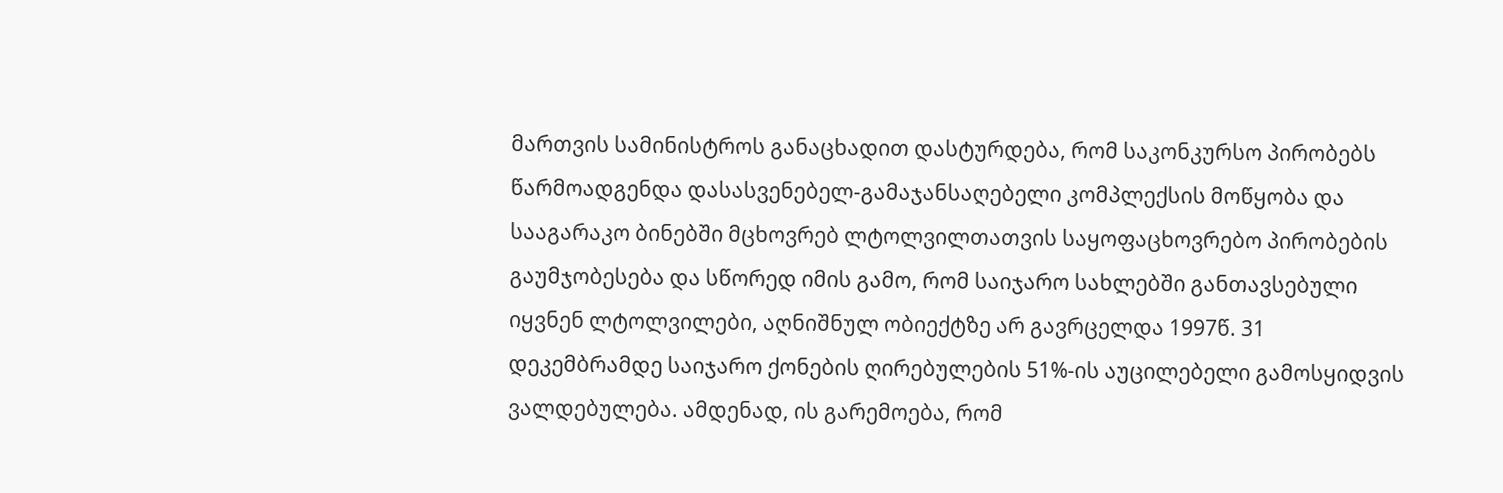მართვის სამინისტროს განაცხადით დასტურდება, რომ საკონკურსო პირობებს წარმოადგენდა დასასვენებელ-გამაჯანსაღებელი კომპლექსის მოწყობა და სააგარაკო ბინებში მცხოვრებ ლტოლვილთათვის საყოფაცხოვრებო პირობების გაუმჯობესება და სწორედ იმის გამო, რომ საიჯარო სახლებში განთავსებული იყვნენ ლტოლვილები, აღნიშნულ ობიექტზე არ გავრცელდა 1997წ. 31 დეკემბრამდე საიჯარო ქონების ღირებულების 51%-ის აუცილებელი გამოსყიდვის ვალდებულება. ამდენად, ის გარემოება, რომ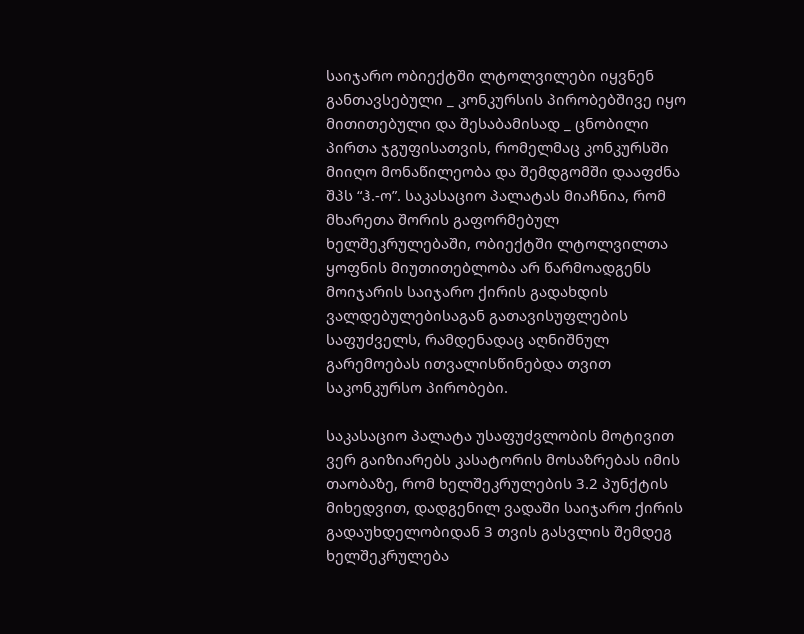საიჯარო ობიექტში ლტოლვილები იყვნენ განთავსებული _ კონკურსის პირობებშივე იყო მითითებული და შესაბამისად _ ცნობილი პირთა ჯგუფისათვის, რომელმაც კონკურსში მიიღო მონაწილეობა და შემდგომში დააფძნა შპს “ჰ.-ო”. საკასაციო პალატას მიაჩნია, რომ მხარეთა შორის გაფორმებულ ხელშეკრულებაში, ობიექტში ლტოლვილთა ყოფნის მიუთითებლობა არ წარმოადგენს მოიჯარის საიჯარო ქირის გადახდის ვალდებულებისაგან გათავისუფლების საფუძველს, რამდენადაც აღნიშნულ გარემოებას ითვალისწინებდა თვით საკონკურსო პირობები.

საკასაციო პალატა უსაფუძვლობის მოტივით ვერ გაიზიარებს კასატორის მოსაზრებას იმის თაობაზე, რომ ხელშეკრულების 3.2 პუნქტის მიხედვით, დადგენილ ვადაში საიჯარო ქირის გადაუხდელობიდან 3 თვის გასვლის შემდეგ ხელშეკრულება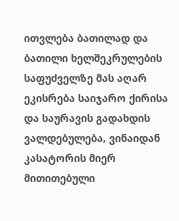ითვლება ბათილად და ბათილი ხელშეკრულების საფუძველზე მას აღარ ეკისრება საიჯარო ქირისა და საურავის გადახდის ვალდებულება, ვინაიდან კასატორის მიერ მითითებული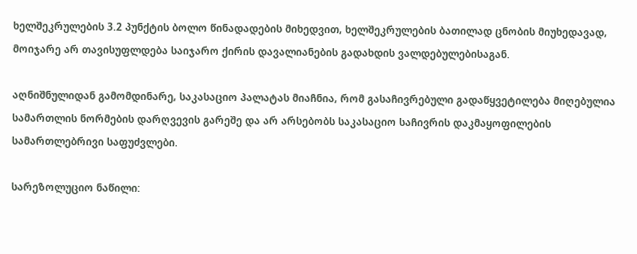ხელშეკრულების 3.2 პუნქტის ბოლო წინადადების მიხედვით, ხელშეკრულების ბათილად ცნობის მიუხედავად, მოიჯარე არ თავისუფლდება საიჯარო ქირის დავალიანების გადახდის ვალდებულებისაგან.

აღნიშნულიდან გამომდინარე, საკასაციო პალატას მიაჩნია, რომ გასაჩივრებული გადაწყვეტილება მიღებულია სამართლის ნორმების დარღვევის გარეშე და არ არსებობს საკასაციო საჩივრის დაკმაყოფილების სამართლებრივი საფუძვლები.

სარეზოლუციო ნაწილი: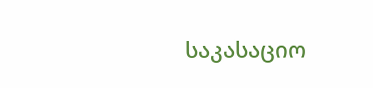საკასაციო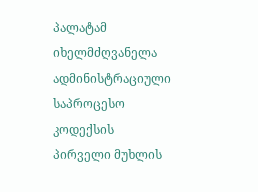პალატამ იხელმძღვანელა ადმინისტრაციული საპროცესო კოდექსის პირველი მუხლის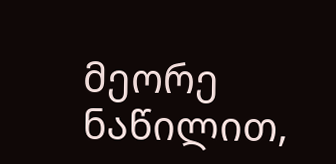მეორე ნაწილით,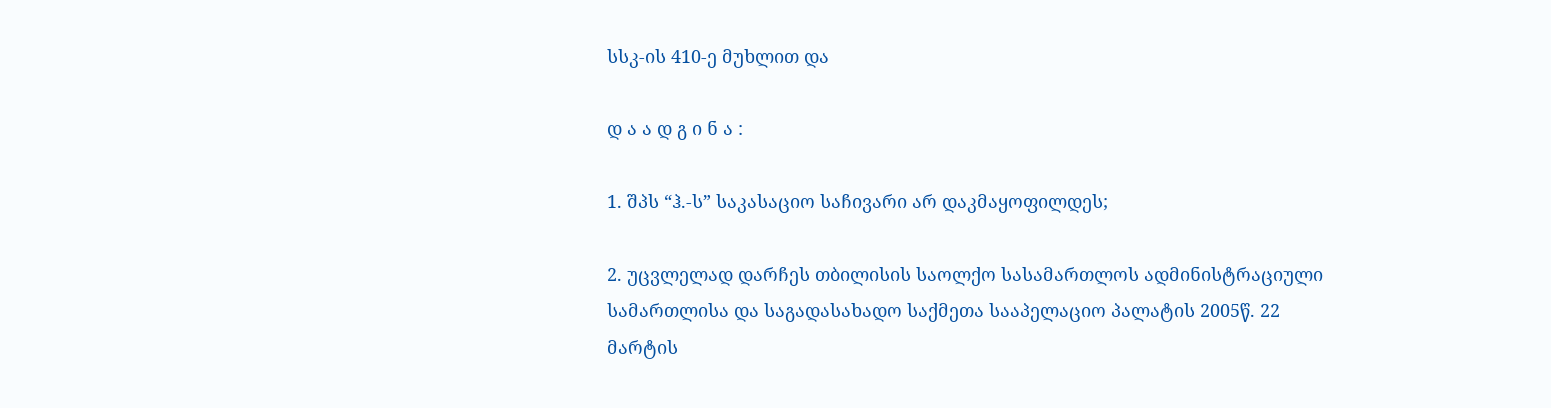სსკ-ის 410-ე მუხლით და

დ ა ა დ გ ი ნ ა :

1. შპს “ჰ.-ს” საკასაციო საჩივარი არ დაკმაყოფილდეს;

2. უცვლელად დარჩეს თბილისის საოლქო სასამართლოს ადმინისტრაციული სამართლისა და საგადასახადო საქმეთა სააპელაციო პალატის 2005წ. 22 მარტის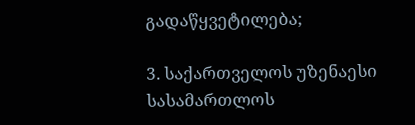გადაწყვეტილება;

3. საქართველოს უზენაესი სასამართლოს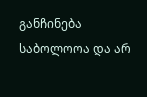განჩინება საბოლოოა და არ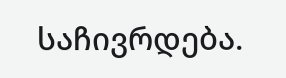საჩივრდება.